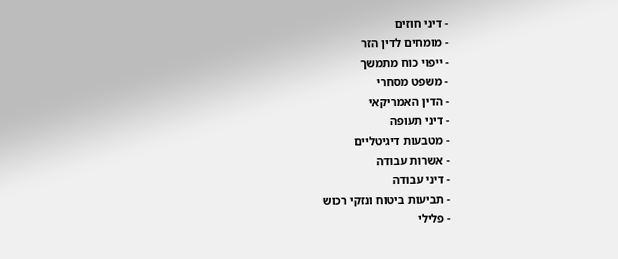- דיני חוזים
- מומחים לדין הזר
- ייפוי כוח מתמשך
- משפט מסחרי
- הדין האמריקאי
- דיני תעופה
- מטבעות דיגיטליים
- אשרות עבודה
- דיני עבודה
- תביעות ביטוח ונזקי רכוש
- פלילי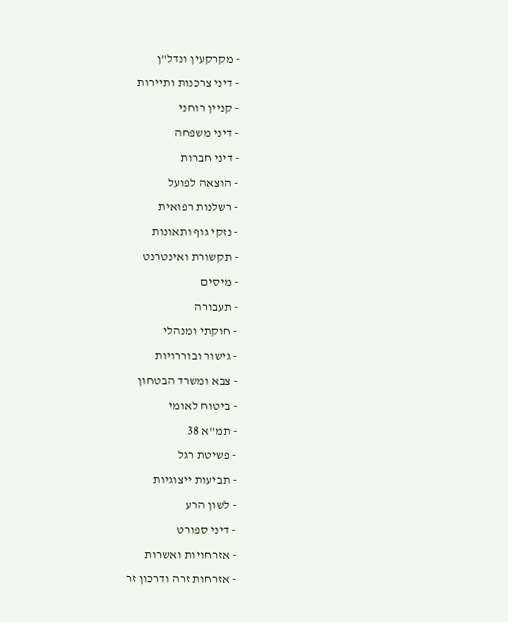- מקרקעין ונדל"ן
- דיני צרכנות ותיירות
- קניין רוחני
- דיני משפחה
- דיני חברות
- הוצאה לפועל
- רשלנות רפואית
- נזקי גוף ותאונות
- תקשורת ואינטרנט
- מיסים
- תעבורה
- חוקתי ומנהלי
- גישור ובוררויות
- צבא ומשרד הבטחון
- ביטוח לאומי
- תמ"א 38
- פשיטת רגל
- תביעות ייצוגיות
- לשון הרע
- דיני ספורט
- אזרחויות ואשרות
- אזרחות זרה ודרכון זר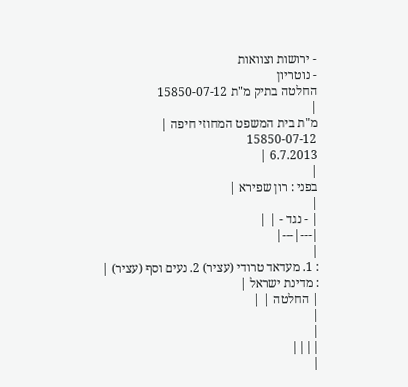- ירושות וצוואות
- נוטריון
החלטה בתיק מ"ת 15850-07-12
|
מ"ת בית המשפט המחוזי חיפה |
15850-07-12
6.7.2013 |
|
בפני : רון שפירא |
|
| - נגד - | |
|---|---|
|
: 1. מעדאד טרודי (עציר) 2. נעים וסף (עציר) |
: מדינת ישראל |
| החלטה | |
|
|
||||
|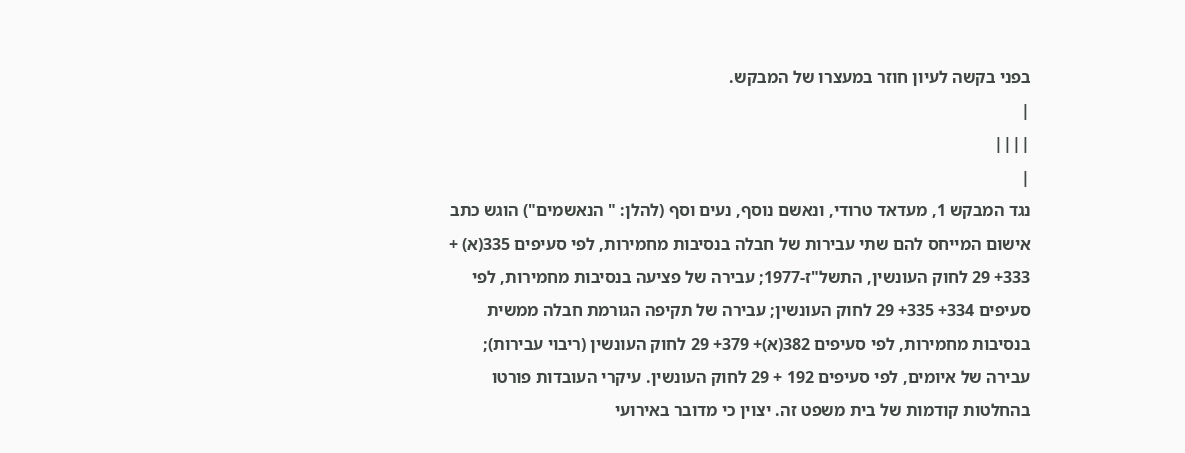בפני בקשה לעיון חוזר במעצרו של המבקש.
|
||||
|
נגד המבקש 1, מעדאד טרודי, ונאשם נוסף, נעים וסף (להלן: " הנאשמים") הוגש כתב אישום המייחס להם שתי עבירות של חבלה בנסיבות מחמירות, לפי סעיפים 335(א) + 333+ 29 לחוק העונשין, התשל"ז-1977; עבירה של פציעה בנסיבות מחמירות, לפי סעיפים 334+ 335+ 29 לחוק העונשין; עבירה של תקיפה הגורמת חבלה ממשית בנסיבות מחמירות, לפי סעיפים 382(א)+ 379+ 29 לחוק העונשין (ריבוי עבירות); עבירה של איומים, לפי סעיפים 192 + 29 לחוק העונשין. עיקרי העובדות פורטו בהחלטות קודמות של בית משפט זה. יצוין כי מדובר באירועי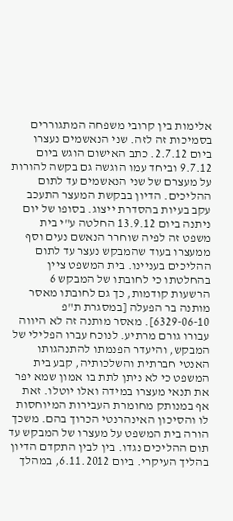אלימות בין קרובי משפחה המתגוררים בסמיכות זה לזה. שני הנאשמים נעצרו ביום 2.7.12. כתב האישום הוגש ביום 9.7.12 וביחד עמו הוגשה גם בקשה להורות על מעצרם של שני הנאשמים עד לתום ההליכים. הדיון בבקשת המעצר התעכב עקב בעיות בהסדרת ייצוג. בסופו של יום ניתנה ביום 13.9.12 החלטה ע"י בית משפט זה לפיה שוחרר הנאשם נעים וסף ממעצרו בעוד שהמבקש נעצר עד לתום ההליכים בעניינו. בית המשפט ציין בהחלטתו כי לחובתו של המבקש 6 הרשעות קודמות, כך גם לחובתו מאסר מותנה בר הפעלה [במסגרת ת"פ 6329-06-10]. מאסר מותנה זה לא היווה עבורו גורם מרתיע. לנוכח עברו הפלילי של המבקש, והיעדר הפנמתו להתנהגותו האנטי חברתית והשלכותיה, קבע בית המשפט כי לא ניתן לתת בו אמון שמא יפר את תנאי מעצרו במידה ואלו יוטלו. זאת אף במנותק מחומרת העבירות המיוחסות לו והסיכון האינהרנטי הכרוך בהם. משכך הורה בית המשפט על מעצרו של המבקש עד תום ההליכים נגדו. בין לבין התקדם הדיון בהליך העיקרי. ביום 6.11.2012, במהלך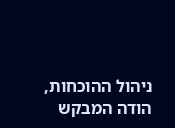ניהול ההוכחות, הודה המבקש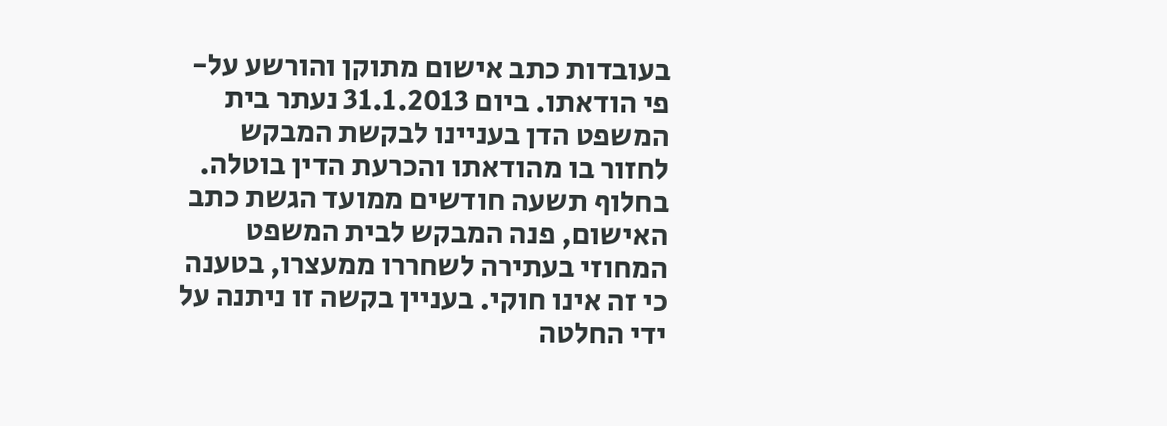בעובדות כתב אישום מתוקן והורשע על-פי הודאתו. ביום 31.1.2013 נעתר בית המשפט הדן בעניינו לבקשת המבקש לחזור בו מהודאתו והכרעת הדין בוטלה. בחלוף תשעה חודשים ממועד הגשת כתב האישום, פנה המבקש לבית המשפט המחוזי בעתירה לשחררו ממעצרו, בטענה כי זה אינו חוקי. בעניין בקשה זו ניתנה על ידי החלטה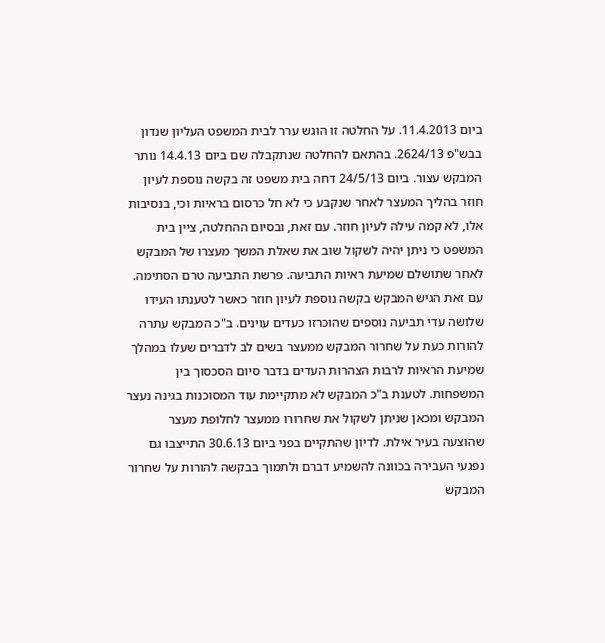ביום 11.4.2013. על החלטה זו הוגש ערר לבית המשפט העליון שנדון בבש"פ 2624/13. בהתאם להחלטה שנתקבלה שם ביום 14.4.13 נותר המבקש עצור. ביום 24/5/13 דחה בית משפט זה בקשה נוספת לעיון חוזר בהליך המעצר לאחר שנקבע כי לא חל כרסום בראיות וכי, בנסיבות אלו, לא קמה עילה לעיון חוזר. עם זאת, ובסיום ההחלטה, ציין בית המשפט כי ניתן יהיה לשקול שוב את שאלת המשך מעצרו של המבקש לאחר שתושלם שמיעת ראיות התביעה. פרשת התביעה טרם הסתימה. עם זאת הגיש המבקש בקשה נוספת לעיון חוזר כאשר לטענתו העידו שלושה עדי תביעה נוספים שהוכרזו כעדים עוינים. ב"כ המבקש עתרה להורות כעת על שחרור המבקש ממעצר בשים לב לדברים שעלו במהלך שמיעת הראיות לרבות הצהרות העדים בדבר סיום הסכסוך בין המשפחות. לטענת ב"כ המבקש לא מתקיימת עוד המסוכנות בגינה נעצר המבקש ומכאן שניתן לשקול את שחרורו ממעצר לחלופת מעצר שהוצעה בעיר אילת. לדיון שהתקיים בפני ביום 30.6.13 התייצבו גם נפגעי העבירה בכוונה להשמיע דברם ולתמוך בבקשה להורות על שחרור המבקש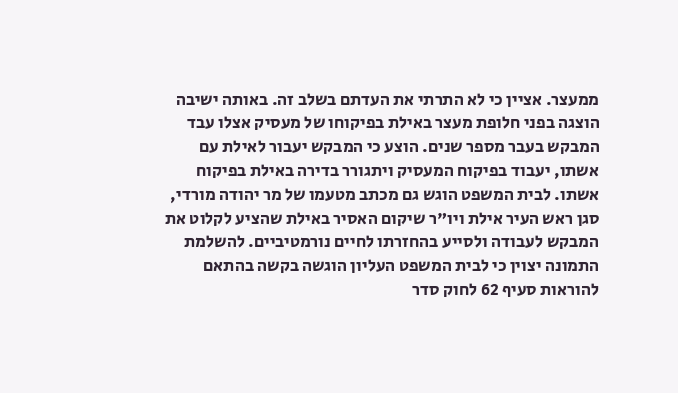ממעצר. אציין כי לא התרתי את העדתם בשלב זה. באותה ישיבה הוצגה בפני חלופת מעצר באילת בפיקוחו של מעסיק אצלו עבד המבקש בעבר מספר שנים. הוצע כי המבקש יעבור לאילת עם אשתו, יעבוד בפיקוח המעסיק ויתגורר בדירה באילת בפיקוח אשתו. לבית המשפט הוגש גם מכתב מטעמו של מר יהודה מורדי, סגן ראש העיר אילת ויו"ר שיקום האסיר באילת שהציע לקלוט את המבקש לעבודה ולסייע בהחזרתו לחיים נורמטיביים. להשלמת התמונה יצוין כי לבית המשפט העליון הוגשה בקשה בהתאם להוראות סעיף 62 לחוק סדר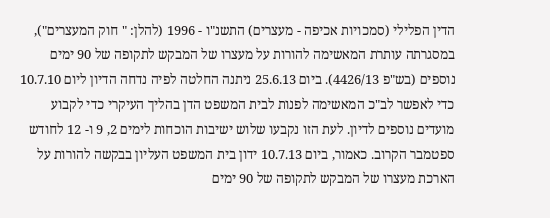הדין הפלילי (סמכויות אכיפה - מעצרים) התשנ"ו - 1996 (להלן: " חוק המעצרים"), במסגרתה עותרת המאשימה להורות על מעצרו של המבקש לתקופה של 90 ימים נוספים (בש"פ 4426/13). ביום 25.6.13 ניתנה החלטה לפיה נדחה הדיון ליום 10.7.10 כדי לאפשר לב"כ המאשימה לפנות לבית המשפט הדן בהליך העיקרי כדי לקבוע מועדים נוספים לדיון. לעת הזו נקבעו שלוש ישיבות הוכחות לימים 2, 9 ו- 12 לחודש ספטמבר הקרוב. כאמור, ביום 10.7.13 ידון בית המשפט העליון בבקשה להורות על הארכת מעצרו של המבקש לתקופה של 90 ימים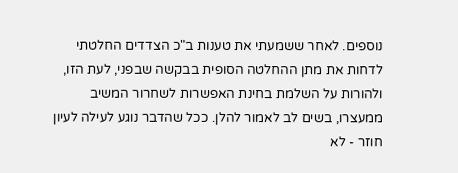נוספים. לאחר ששמעתי את טענות ב"כ הצדדים החלטתי לדחות את מתן ההחלטה הסופית בבקשה שבפני, לעת הזו, ולהורות על השלמת בחינת האפשרות לשחרור המשיב ממעצרו, בשים לב לאמור להלן. ככל שהדבר נוגע לעילה לעיון חוזר - לא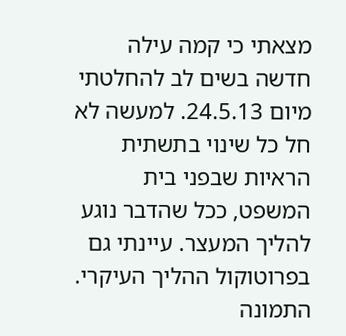מצאתי כי קמה עילה חדשה בשים לב להחלטתי מיום 24.5.13. למעשה לא חל כל שינוי בתשתית הראיות שבפני בית המשפט, ככל שהדבר נוגע להליך המעצר. עיינתי גם בפרוטוקול ההליך העיקרי. התמונה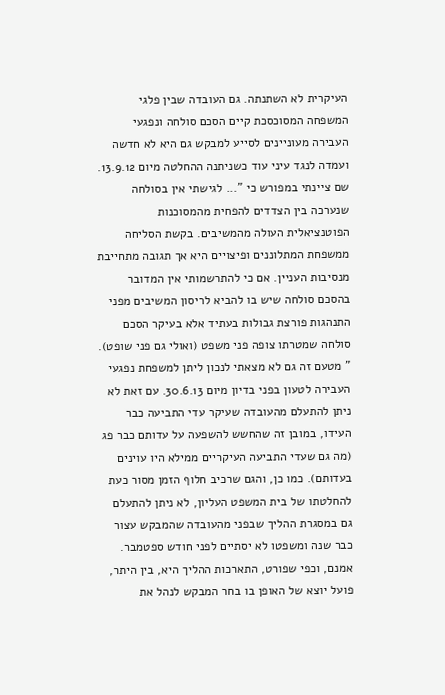העיקרית לא השתנתה. גם העובדה שבין פלגי המשפחה המסוכסכת קיים הסכם סולחה ונפגעי העבירה מעוניינים לסייע למבקש גם היא לא חדשה ועמדה לנגד עיני עוד כשניתנה ההחלטה מיום 13.9.12. שם ציינתי במפורש כי "... לגישתי אין בסולחה שנערכה בין הצדדים להפחית מהמסוכנות הפוטנציאלית העולה מהמשיבים. בקשת הסליחה ממשפחת המתלוננים ופיצויים היא אך תגובה מתחייבת מנסיבות העניין. אם כי להתרשמותי אין המדובר בהסכם סולחה שיש בו להביא לריסון המשיבים מפני התנהגות פורצת גבולות בעתיד אלא בעיקר הסכם סולחה שמטרתו צופה פני משפט (ואולי גם פני שופט). " מטעם זה גם לא מצאתי לנכון ליתן למשפחת נפגעי העבירה לטעון בפני בדיון מיום 30.6.13. עם זאת לא ניתן להתעלם מהעובדה שעיקר עדי התביעה כבר העידו, במובן זה שהחשש להשפעה על עדותם כבר פג (מה גם שעדי התביעה העיקריים ממילא היו עוינים בעדותם). כמו כן, והגם שרכיב חלוף הזמן מסור כעת להחלטתו של בית המשפט העליון, לא ניתן להתעלם גם במסגרת ההליך שבפני מהעובדה שהמבקש עצור כבר שנה ומשפטו לא יסתיים לפני חודש ספטמבר. אמנם, וכפי שפורט, התארכות ההליך היא, בין היתר, פועל יוצא של האופן בו בחר המבקש לנהל את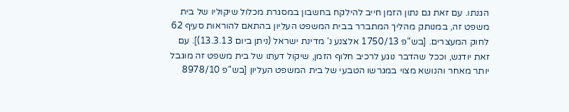הגנתו. עם זאת גם נתון הזמן חייב להילקח בחשבון במסגרת מכלול שיקוליו של בית משפט זה, במנותק מהליך המתברר בבית המשפט העליון בהתאם להוראות סעיף 62 לחוק המעצרים. [בש"פ 1750/13 אלצנע נ' מדינת ישראל (ניתן ביום 13.3.13)]. עם זאת יודגש, וככל שהדבר נוגע לרכיב חלוף הזמן, שיקול דעתו של בית משפט זה מוגבל יותר מאחר והנושא מצוי במגרשו הטבעי של בית המשפט העליון [בש"פ 8978/10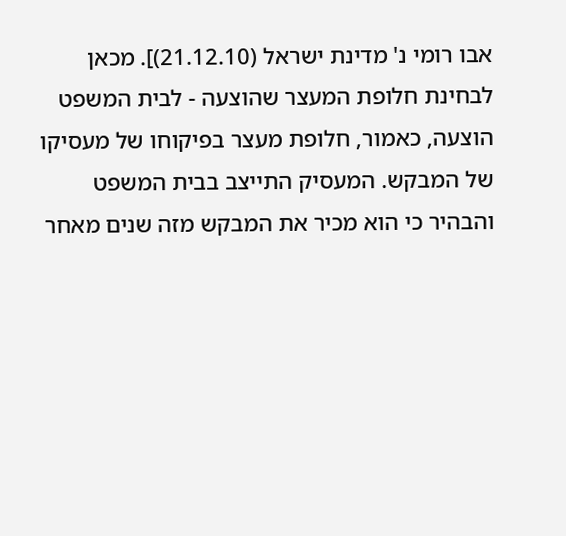אבו רומי נ' מדינת ישראל (21.12.10)]. מכאן לבחינת חלופת המעצר שהוצעה - לבית המשפט הוצעה, כאמור, חלופת מעצר בפיקוחו של מעסיקו של המבקש. המעסיק התייצב בבית המשפט והבהיר כי הוא מכיר את המבקש מזה שנים מאחר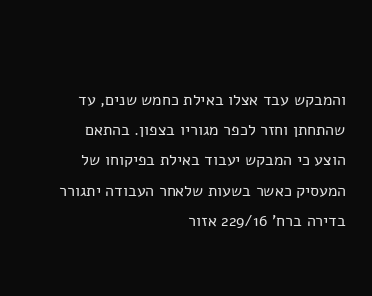והמבקש עבד אצלו באילת כחמש שנים, עד שהתחתן וחזר לכפר מגוריו בצפון. בהתאם הוצע כי המבקש יעבוד באילת בפיקוחו של המעסיק כאשר בשעות שלאחר העבודה יתגורר בדירה ברח' 229/16 אזור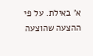א' באילת. על פי ההצעה שהוצעה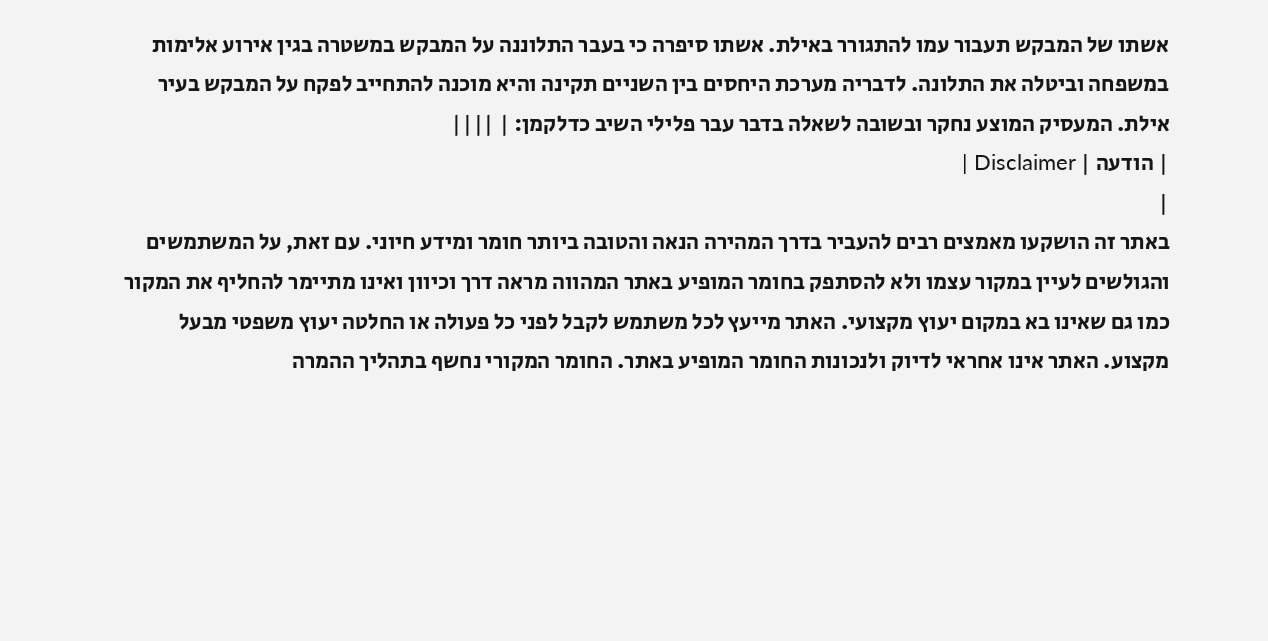אשתו של המבקש תעבור עמו להתגורר באילת. אשתו סיפרה כי בעבר התלוננה על המבקש במשטרה בגין אירוע אלימות במשפחה וביטלה את התלונה. לדבריה מערכת היחסים בין השניים תקינה והיא מוכנה להתחייב לפקח על המבקש בעיר אילת. המעסיק המוצע נחקר ובשובה לשאלה בדבר עבר פלילי השיב כדלקמן: | ||||
| הודעה | Disclaimer |
|
באתר זה הושקעו מאמצים רבים להעביר בדרך המהירה הנאה והטובה ביותר חומר ומידע חיוני. עם זאת, על המשתמשים והגולשים לעיין במקור עצמו ולא להסתפק בחומר המופיע באתר המהווה מראה דרך וכיוון ואינו מתיימר להחליף את המקור כמו גם שאינו בא במקום יעוץ מקצועי. האתר מייעץ לכל משתמש לקבל לפני כל פעולה או החלטה יעוץ משפטי מבעל מקצוע. האתר אינו אחראי לדיוק ולנכונות החומר המופיע באתר. החומר המקורי נחשף בתהליך ההמרה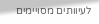לעיוותים מסויימים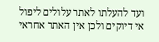ועד להעלתו לאתר עלולים ליפול אי דיוקים ולכן אין האתר אחראי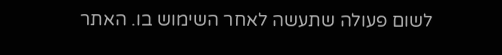לשום פעולה שתעשה לאחר השימוש בו. האתר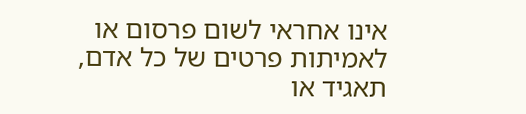אינו אחראי לשום פרסום או לאמיתות פרטים של כל אדם, תאגיד או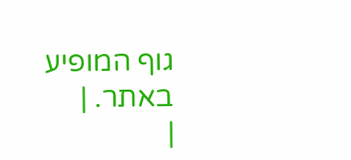גוף המופיע באתר. |
|